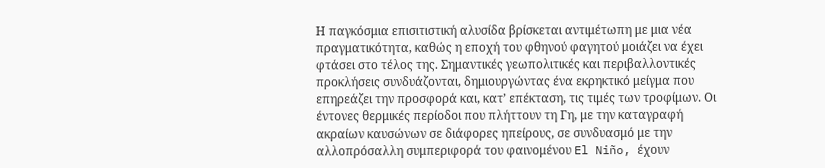Η παγκόσμια επισιτιστική αλυσίδα βρίσκεται αντιμέτωπη με μια νέα πραγματικότητα, καθώς η εποχή του φθηνού φαγητού μοιάζει να έχει φτάσει στο τέλος της. Σημαντικές γεωπολιτικές και περιβαλλοντικές προκλήσεις συνδυάζονται, δημιουργώντας ένα εκρηκτικό μείγμα που επηρεάζει την προσφορά και, κατ’ επέκταση, τις τιμές των τροφίμων. Οι έντονες θερμικές περίοδοι που πλήττουν τη Γη, με την καταγραφή ακραίων καυσώνων σε διάφορες ηπείρους, σε συνδυασμό με την αλλοπρόσαλλη συμπεριφορά του φαινομένου El Niño, έχουν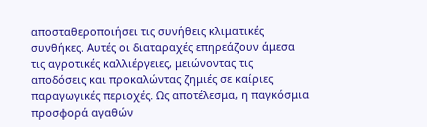αποσταθεροποιήσει τις συνήθεις κλιματικές συνθήκες. Αυτές οι διαταραχές επηρεάζουν άμεσα τις αγροτικές καλλιέργειες, μειώνοντας τις αποδόσεις και προκαλώντας ζημιές σε καίριες παραγωγικές περιοχές. Ως αποτέλεσμα, η παγκόσμια προσφορά αγαθών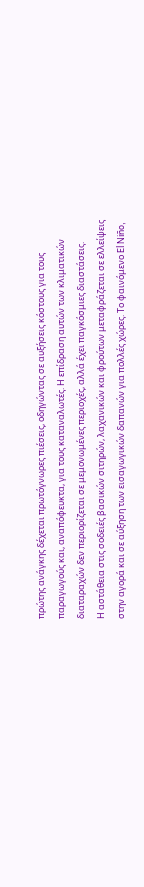πρώτης ανάγκης δέχεται πρωτόγνωρες πιέσεις, οδηγώντας σε αυξήσεις κόστους για τους παραγωγούς και, αναπόφευκτα, για τους καταναλωτές. Η επίδραση αυτών των κλιματικών διαταραχών δεν περιορίζεται σε μεμονωμένες περιοχές, αλλά έχει παγκόσμιες διαστάσεις.
Η αστάθεια στις σοδειές βασικών σιτηρών, λαχανικών και φρούτων μεταφράζεται σε ελλείψεις στην αγορά και σε αύξηση των εισαγωγικών δαπανών για πολλές χώρες. Το φαινόμενο El Niño,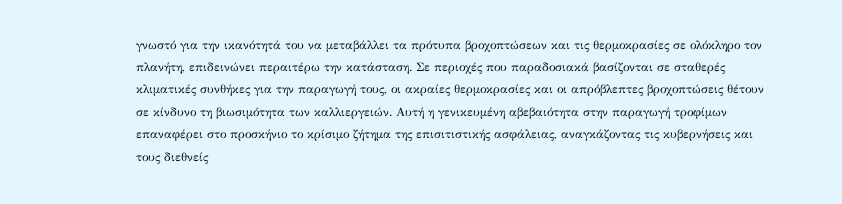γνωστό για την ικανότητά του να μεταβάλλει τα πρότυπα βροχοπτώσεων και τις θερμοκρασίες σε ολόκληρο τον πλανήτη, επιδεινώνει περαιτέρω την κατάσταση. Σε περιοχές που παραδοσιακά βασίζονται σε σταθερές κλιματικές συνθήκες για την παραγωγή τους, οι ακραίες θερμοκρασίες και οι απρόβλεπτες βροχοπτώσεις θέτουν σε κίνδυνο τη βιωσιμότητα των καλλιεργειών. Αυτή η γενικευμένη αβεβαιότητα στην παραγωγή τροφίμων επαναφέρει στο προσκήνιο το κρίσιμο ζήτημα της επισιτιστικής ασφάλειας, αναγκάζοντας τις κυβερνήσεις και τους διεθνείς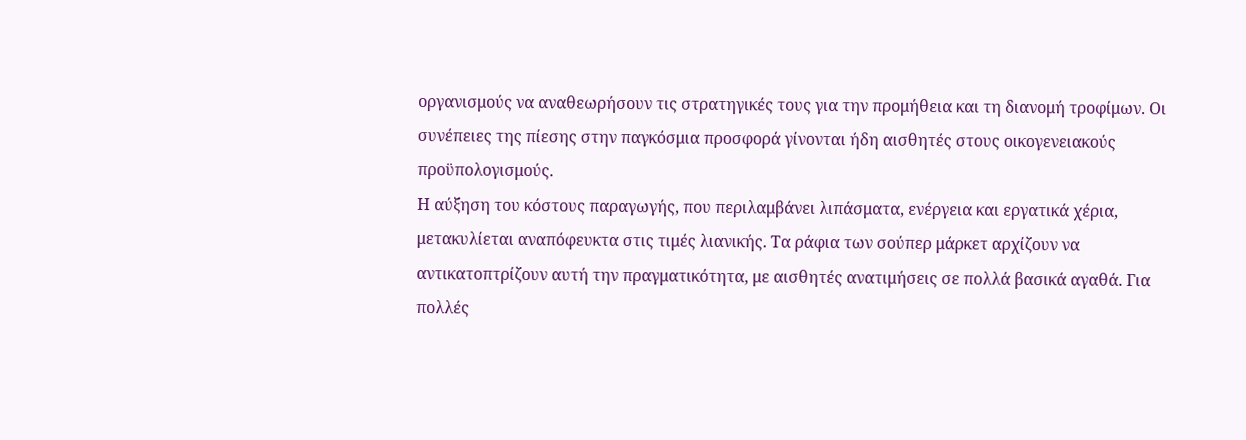οργανισμούς να αναθεωρήσουν τις στρατηγικές τους για την προμήθεια και τη διανομή τροφίμων. Οι συνέπειες της πίεσης στην παγκόσμια προσφορά γίνονται ήδη αισθητές στους οικογενειακούς προϋπολογισμούς.
Η αύξηση του κόστους παραγωγής, που περιλαμβάνει λιπάσματα, ενέργεια και εργατικά χέρια, μετακυλίεται αναπόφευκτα στις τιμές λιανικής. Τα ράφια των σούπερ μάρκετ αρχίζουν να αντικατοπτρίζουν αυτή την πραγματικότητα, με αισθητές ανατιμήσεις σε πολλά βασικά αγαθά. Για πολλές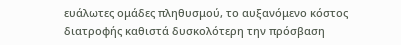ευάλωτες ομάδες πληθυσμού, το αυξανόμενο κόστος διατροφής καθιστά δυσκολότερη την πρόσβαση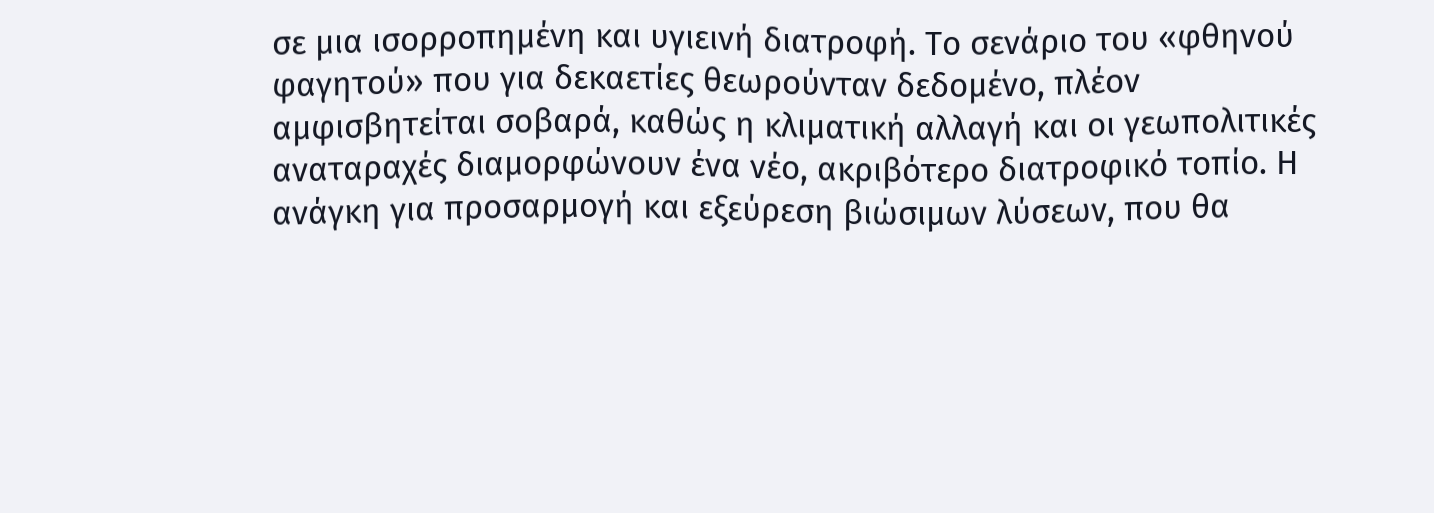σε μια ισορροπημένη και υγιεινή διατροφή. Το σενάριο του «φθηνού φαγητού» που για δεκαετίες θεωρούνταν δεδομένο, πλέον αμφισβητείται σοβαρά, καθώς η κλιματική αλλαγή και οι γεωπολιτικές αναταραχές διαμορφώνουν ένα νέο, ακριβότερο διατροφικό τοπίο. Η ανάγκη για προσαρμογή και εξεύρεση βιώσιμων λύσεων, που θα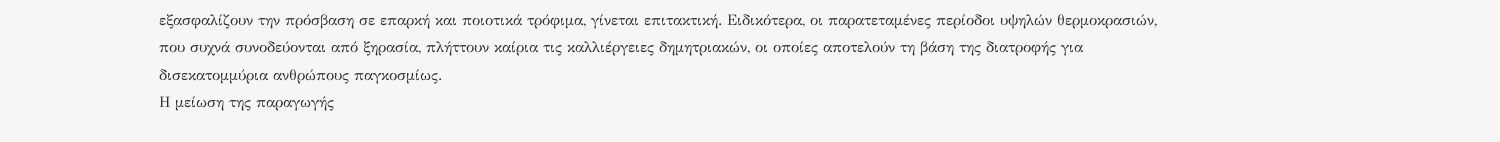εξασφαλίζουν την πρόσβαση σε επαρκή και ποιοτικά τρόφιμα, γίνεται επιτακτική. Ειδικότερα, οι παρατεταμένες περίοδοι υψηλών θερμοκρασιών, που συχνά συνοδεύονται από ξηρασία, πλήττουν καίρια τις καλλιέργειες δημητριακών, οι οποίες αποτελούν τη βάση της διατροφής για δισεκατομμύρια ανθρώπους παγκοσμίως.
Η μείωση της παραγωγής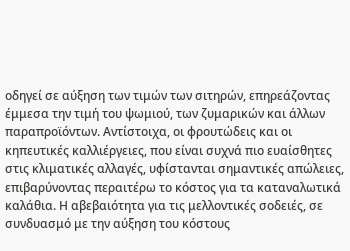οδηγεί σε αύξηση των τιμών των σιτηρών, επηρεάζοντας έμμεσα την τιμή του ψωμιού, των ζυμαρικών και άλλων παραπροϊόντων. Αντίστοιχα, οι φρουτώδεις και οι κηπευτικές καλλιέργειες, που είναι συχνά πιο ευαίσθητες στις κλιματικές αλλαγές, υφίστανται σημαντικές απώλειες, επιβαρύνοντας περαιτέρω το κόστος για τα καταναλωτικά καλάθια. Η αβεβαιότητα για τις μελλοντικές σοδειές, σε συνδυασμό με την αύξηση του κόστους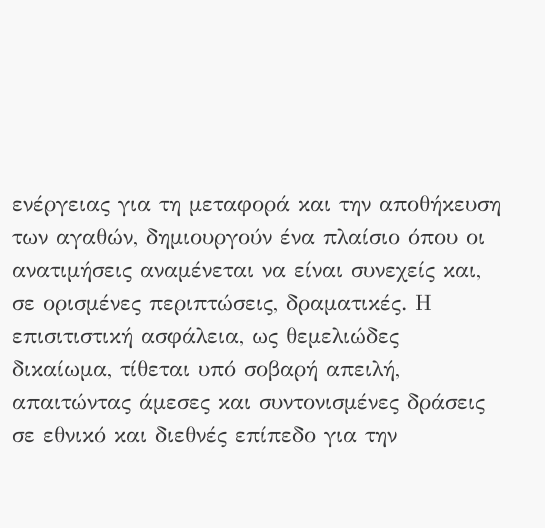ενέργειας για τη μεταφορά και την αποθήκευση των αγαθών, δημιουργούν ένα πλαίσιο όπου οι ανατιμήσεις αναμένεται να είναι συνεχείς και, σε ορισμένες περιπτώσεις, δραματικές. Η επισιτιστική ασφάλεια, ως θεμελιώδες δικαίωμα, τίθεται υπό σοβαρή απειλή, απαιτώντας άμεσες και συντονισμένες δράσεις σε εθνικό και διεθνές επίπεδο για την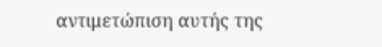αντιμετώπιση αυτής της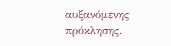αυξανόμενης πρόκλησης.